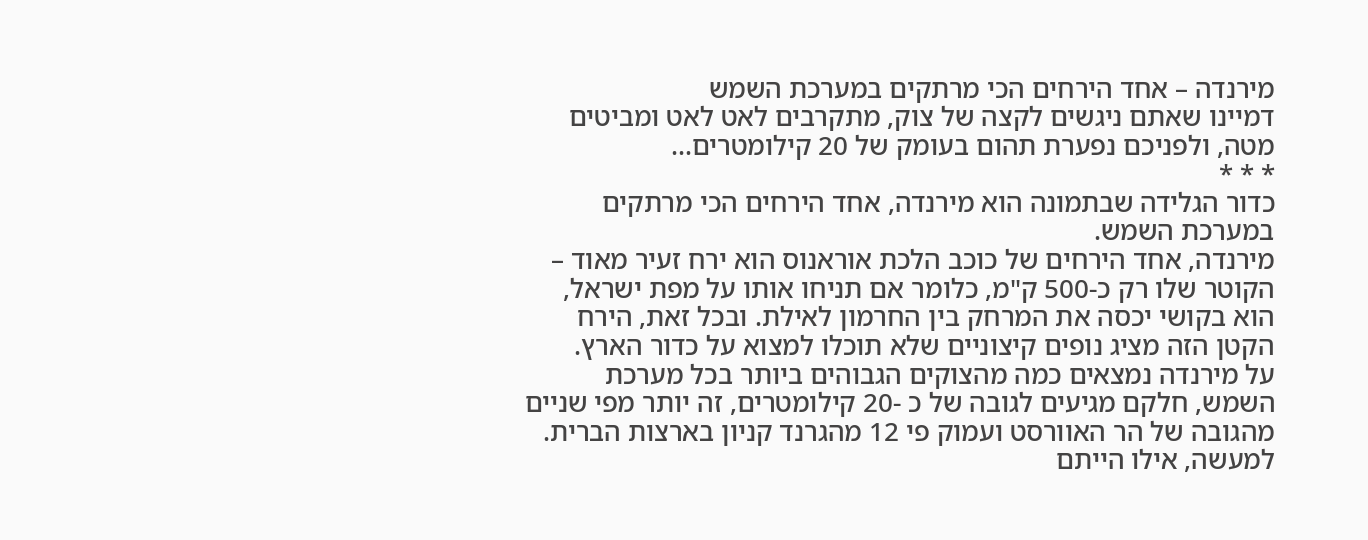מירנדה – אחד הירחים הכי מרתקים במערכת השמש
דמיינו שאתם ניגשים לקצה של צוק, מתקרבים לאט לאט ומביטים מטה, ולפניכם נפערת תהום בעומק של 20 קילומטרים…
* * *
כדור הגלידה שבתמונה הוא מירנדה, אחד הירחים הכי מרתקים במערכת השמש.
מירנדה, אחד הירחים של כוכב הלכת אוראנוס הוא ירח זעיר מאוד – הקוטר שלו רק כ-500 ק"מ, כלומר אם תניחו אותו על מפת ישראל, הוא בקושי יכסה את המרחק בין החרמון לאילת. ובכל זאת, הירח הקטן הזה מציג נופים קיצוניים שלא תוכלו למצוא על כדור הארץ.
על מירנדה נמצאים כמה מהצוקים הגבוהים ביותר בכל מערכת השמש, חלקם מגיעים לגובה של כ -20 קילומטרים, זה יותר מפי שניים מהגובה של הר האוורסט ועמוק פי 12 מהגרנד קניון בארצות הברית. למעשה, אילו הייתם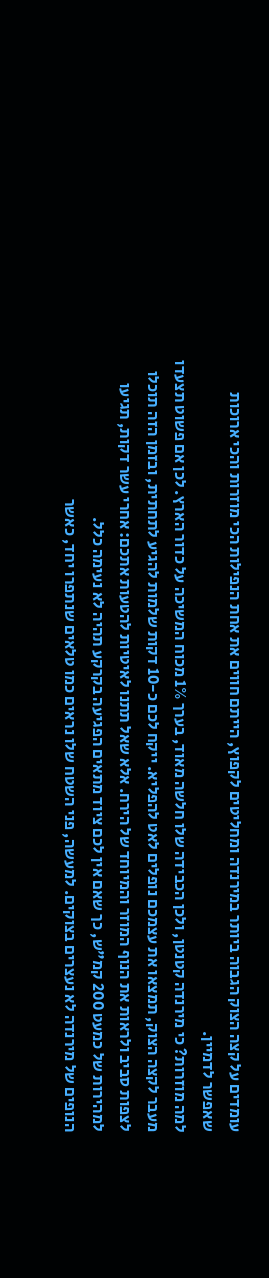עומדים על קצה הצוק הגבוה ביותר במירנדה ומחליטים לקפוץ, הייתם חווים את אחת הנפילות הכי מוזרות והכי ארוכות שאפשר לדמיין.
למה מוזרות? כי מירנדה קטנטן, ולכן הכבידה שלו חלשה מאוד, בערך 1% מכוח המשיכה על כדור הארץ. לכן אם פשוט תצעדו מעבר לקצה הצוק, תמצאו את עצמכם נופלים לאט להפליא. ייקח לכם כ-10 דקות שלמות להגיע לתחתית, ובזמן הזה תוכלו לצפות סביב ולראות את הנוף המוזר והמיוחד של הירח. אלא שאל תתנו לאיטיות להטעות אתכם: אחרי עשר דקות, תגיעו למהירות של כמעט 200 קמ"ש, כך שאם אין לכם ציוד מתאים הפגיעה בקרקע תהיה לא נעימה כלל.
הנופים של מירנדה לא נעצרים בצוקים. למעשה, פני השטח שלו נראים כמו טלאים שנתפרו יחד, כאשר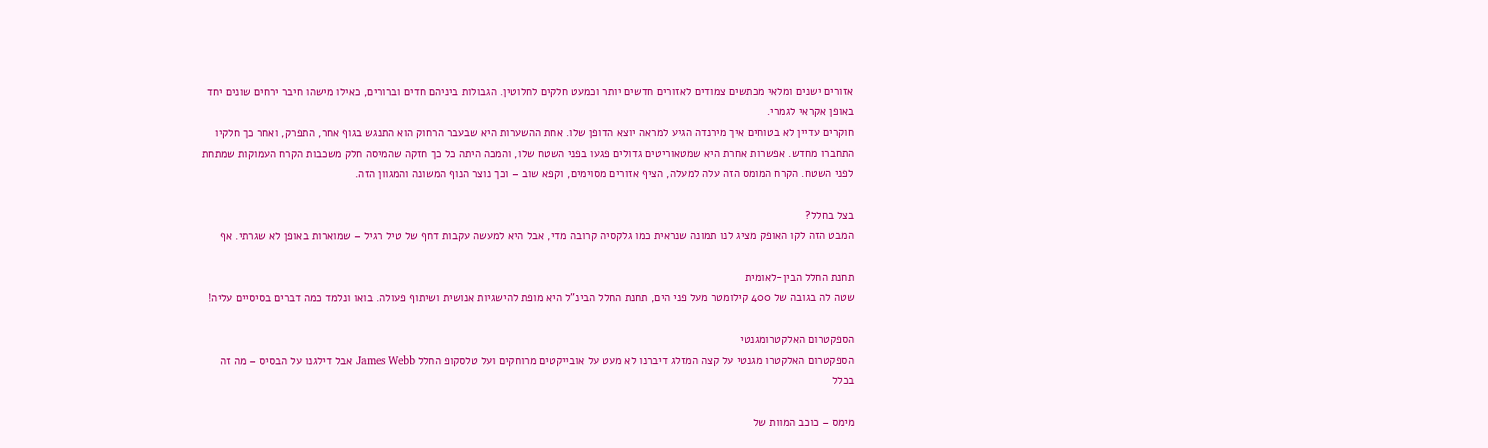אזורים ישנים ומלאי מכתשים צמודים לאזורים חדשים יותר וכמעט חלקים לחלוטין. הגבולות ביניהם חדים וברורים, כאילו מישהו חיבר ירחים שונים יחד באופן אקראי לגמרי.
חוקרים עדיין לא בטוחים איך מירנדה הגיע למראה יוצא הדופן שלו. אחת ההשערות היא שבעבר הרחוק הוא התנגש בגוף אחר, התפרק, ואחר כך חלקיו התחברו מחדש. אפשרות אחרת היא שמטאוריטים גדולים פגעו בפני השטח שלו, והמכה היתה כל כך חזקה שהמיסה חלק משכבות הקרח העמוקות שמתחת לפני השטח. הקרח המומס הזה עלה למעלה, הציף אזורים מסוימים, וקפא שוב – וכך נוצר הנוף המשונה והמגוון הזה.

בצל בחלל?
המבט הזה לקו האופק מציג לנו תמונה שנראית כמו גלקסיה קרובה מדי, אבל היא למעשה עקבות דחף של טיל רגיל – שמוארות באופן לא שגרתי. אף

תחנת החלל הבין-לאומית
שטה לה בגובה של 400 קילומטר מעל פני הים, תחנת החלל הבינ"ל היא מופת להישגיות אנושית ושיתוף פעולה. בואו ונלמד כמה דברים בסיסיים עליה!

הספקטרום האלקטרומגנטי
הספקטרום האלקטרו מגנטי על קצה המזלג דיברנו לא מעט על אובייקטים מרוחקים ועל טלסקופ החלל James Webb אבל דילגנו על הבסיס – מה זה בכלל

מימס – כוכב המוות של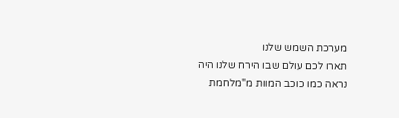מערכת השמש שלנו
תארו לכם עולם שבו הירח שלנו היה נראה כמו כוכב המוות מ"מלחמת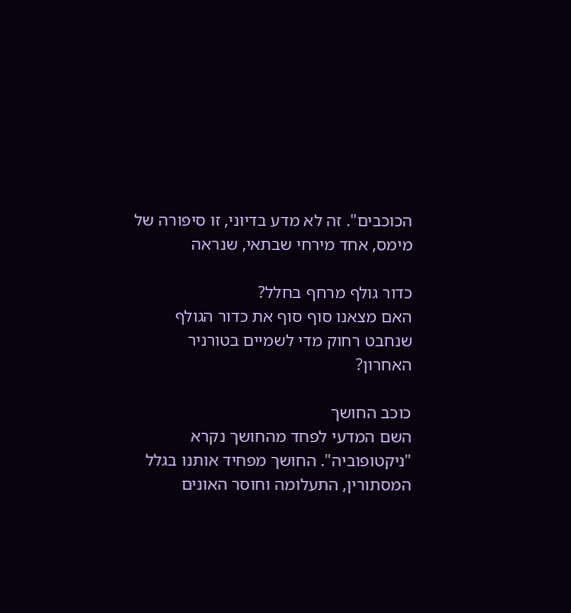הכוכבים". זה לא מדע בדיוני, זו סיפורה של מימס, אחד מירחי שבתאי, שנראה

כדור גולף מרחף בחלל?
האם מצאנו סוף סוף את כדור הגולף שנחבט רחוק מדי לשמיים בטורניר האחרון?

כוכב החושך
השם המדעי לפחד מהחושך נקרא "ניקטופוביה". החושך מפחיד אותנו בגלל המסתורין, התעלומה וחוסר האונים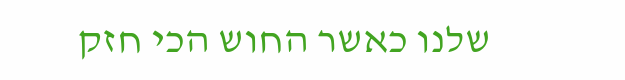שלנו כאשר החוש הכי חזק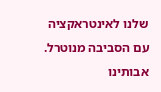שלנו לאינטראקציה עם הסביבה מנוטרל. אבותינו